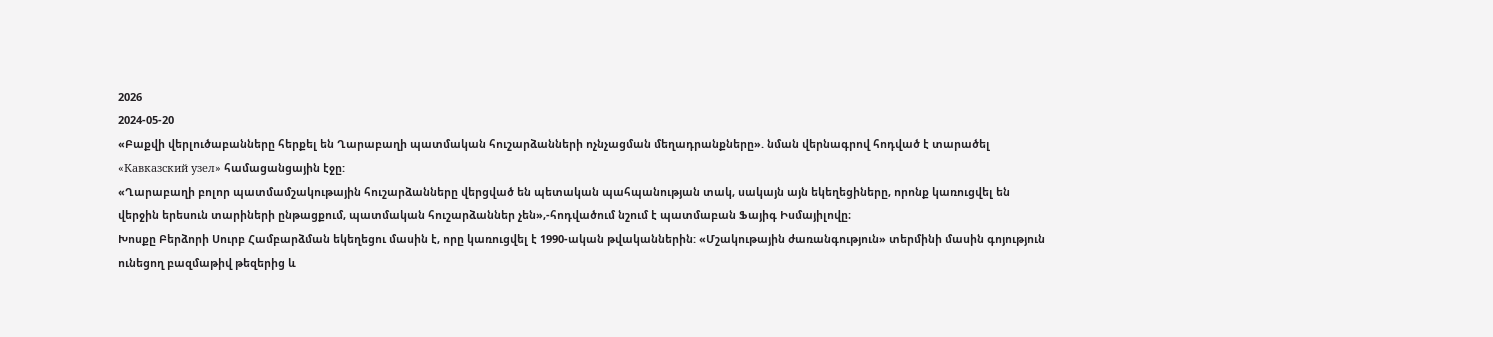2026
2024-05-20
«Բաքվի վերլուծաբանները հերքել են Ղարաբաղի պատմական հուշարձանների ոչնչացման մեղադրանքները». նման վերնագրով հոդված է տարածել «Кавказский узел» համացանցային էջը:
«Ղարաբաղի բոլոր պատմամշակութային հուշարձանները վերցված են պետական պահպանության տակ, սակայն այն եկեղեցիները, որոնք կառուցվել են վերջին երեսուն տարիների ընթացքում, պատմական հուշարձաններ չեն»,-հոդվածում նշում է պատմաբան Ֆայիգ Իսմայիլովը։
Խոսքը Բերձորի Սուրբ Համբարձման եկեղեցու մասին է, որը կառուցվել է 1990-ական թվականներին: «Մշակութային ժառանգություն» տերմինի մասին գոյություն ունեցող բազմաթիվ թեզերից և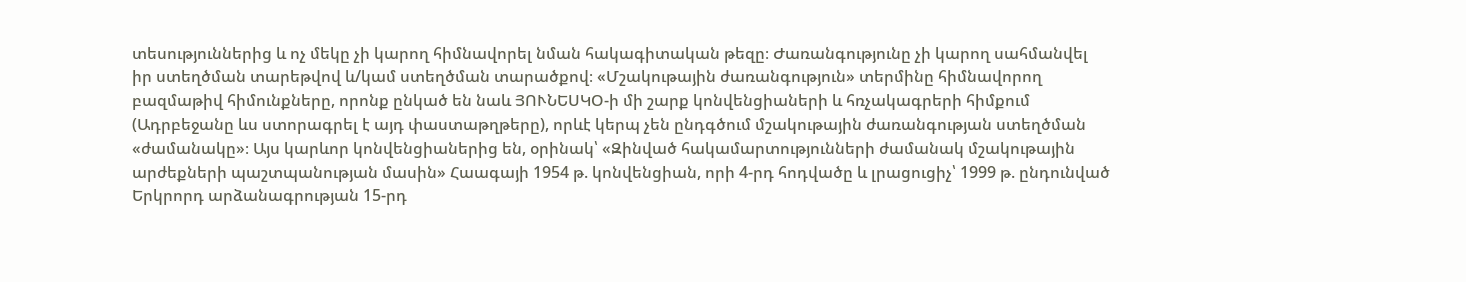տեսություններից և ոչ մեկը չի կարող հիմնավորել նման հակագիտական թեզը։ Ժառանգությունը չի կարող սահմանվել իր ստեղծման տարեթվով և/կամ ստեղծման տարածքով։ «Մշակութային ժառանգություն» տերմինը հիմնավորող բազմաթիվ հիմունքները, որոնք ընկած են նաև ՅՈՒՆԵՍԿՕ-ի մի շարք կոնվենցիաների և հռչակագրերի հիմքում (Ադրբեջանը ևս ստորագրել է այդ փաստաթղթերը), որևէ կերպ չեն ընդգծում մշակութային ժառանգության ստեղծման «ժամանակը»։ Այս կարևոր կոնվենցիաներից են, օրինակ՝ «Զինված հակամարտությունների ժամանակ մշակութային արժեքների պաշտպանության մասին» Հաագայի 1954 թ. կոնվենցիան, որի 4-րդ հոդվածը և լրացուցիչ՝ 1999 թ. ընդունված Երկրորդ արձանագրության 15-րդ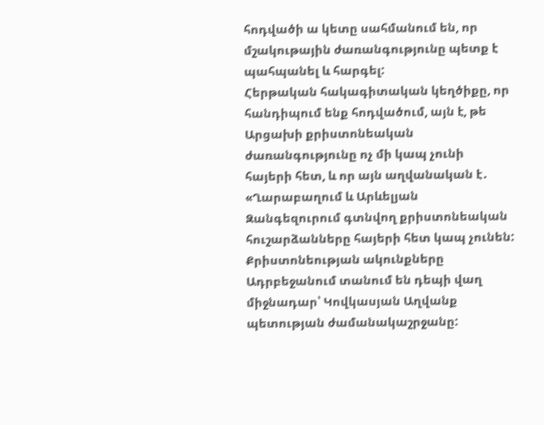հոդվածի ա կետը սահմանում են, որ մշակութային ժառանգությունը պետք է պահպանել և հարգել:
Հերթական հակագիտական կեղծիքը, որ հանդիպում ենք հոդվածում, այն է, թե Արցախի քրիստոնեական ժառանգությունը ոչ մի կապ չունի հայերի հետ, և որ այն աղվանական է․ «Ղարաբաղում և Արևելյան Զանգեզուրում գտնվող քրիստոնեական հուշարձանները հայերի հետ կապ չունեն: Քրիստոնեության ակունքները Ադրբեջանում տանում են դեպի վաղ միջնադար՝ Կովկասյան Աղվանք պետության ժամանակաշրջանը: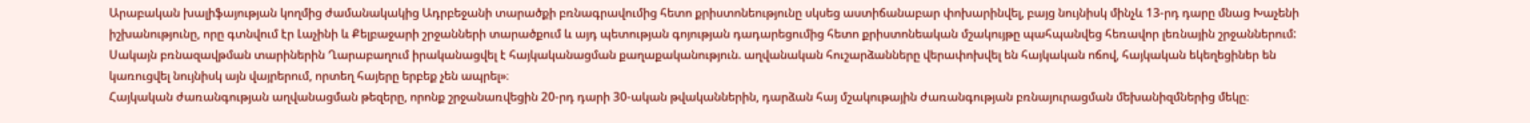Արաբական խալիֆայության կողմից ժամանակակից Ադրբեջանի տարածքի բռնագրավումից հետո քրիստոնեությունը սկսեց աստիճանաբար փոխարինվել, բայց նույնիսկ մինչև 13-րդ դարը մնաց Խաչենի իշխանությունը, որը գտնվում էր Լաչինի և Քելբաջարի շրջանների տարածքում և այդ պետության գոյության դադարեցումից հետո քրիստոնեական մշակույթը պահպանվեց հեռավոր լեռնային շրջաններում: Սակայն բռնազավթման տարիներին Ղարաբաղում իրականացվել է հայկականացման քաղաքականություն. աղվանական հուշարձանները վերափոխվել են հայկական ոճով, հայկական եկեղեցիներ են կառուցվել նույնիսկ այն վայրերում, որտեղ հայերը երբեք չեն ապրել»։
Հայկական ժառանգության աղվանացման թեզերը, որոնք շրջանառվեցին 20-րդ դարի 30-ական թվականներին, դարձան հայ մշակութային ժառանգության բռնայուրացման մեխանիզմներից մեկը։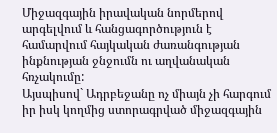Միջազգային իրավական նորմերով արգելվում և հանցագործություն է համարվում հայկական ժառանգության ինքնության ջնջումն ու աղվանական հռչակումը:
Այսպիսով` Ադրբեջանը ոչ միայն չի հարգում իր իսկ կողմից ստորագրված միջազգային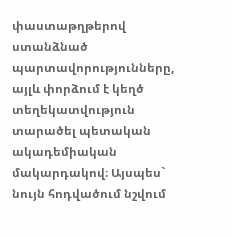փաստաթղթերով ստանձնած պարտավորությունները, այլև փորձում է կեղծ տեղեկատվություն տարածել պետական ակադեմիական մակարդակով։ Այսպես` նույն հոդվածում նշվում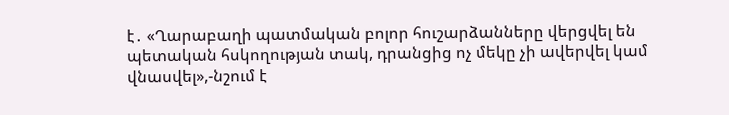է․ «Ղարաբաղի պատմական բոլոր հուշարձանները վերցվել են պետական հսկողության տակ, դրանցից ոչ մեկը չի ավերվել կամ վնասվել»,-նշում է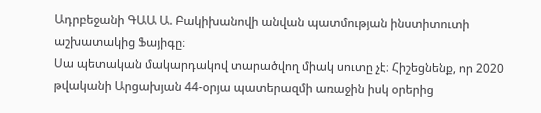Ադրբեջանի ԳԱԱ Ա. Բակիխանովի անվան պատմության ինստիտուտի աշխատակից Ֆայիգը։
Սա պետական մակարդակով տարածվող միակ սուտը չէ։ Հիշեցնենք, որ 2020 թվականի Արցախյան 44-օրյա պատերազմի առաջին իսկ օրերից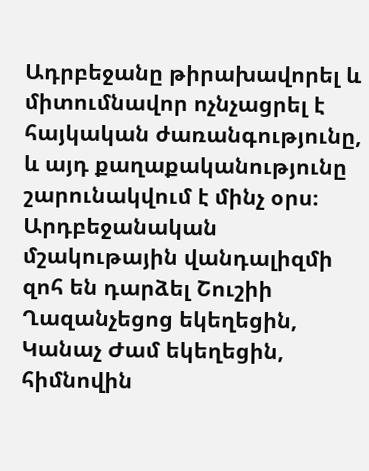Ադրբեջանը թիրախավորել և միտումնավոր ոչնչացրել է հայկական ժառանգությունը, և այդ քաղաքականությունը շարունակվում է մինչ օրս։ Արդբեջանական մշակութային վանդալիզմի զոհ են դարձել Շուշիի Ղազանչեցոց եկեղեցին, Կանաչ Ժամ եկեղեցին, հիմնովին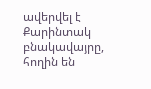ավերվել է Քարինտակ բնակավայրը, հողին են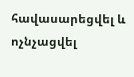հավասարեցվել և ոչնչացվել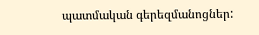պատմական գերեզմանոցներ: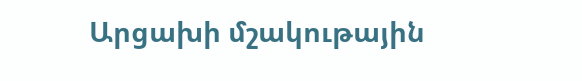Արցախի մշակութային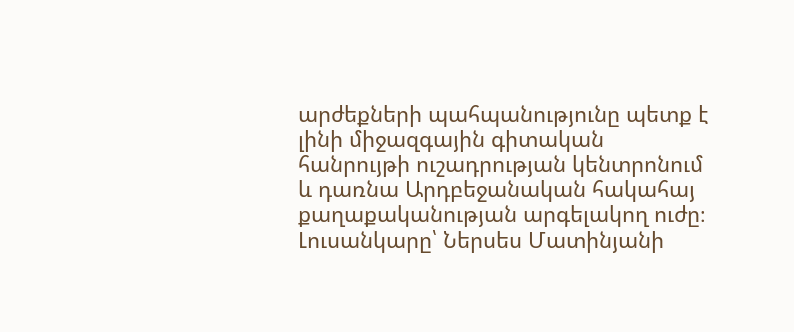արժեքների պահպանությունը պետք է լինի միջազգային գիտական հանրույթի ուշադրության կենտրոնում և դառնա Արդբեջանական հակահայ քաղաքականության արգելակող ուժը։
Լուսանկարը՝ Ներսես Մատինյանի